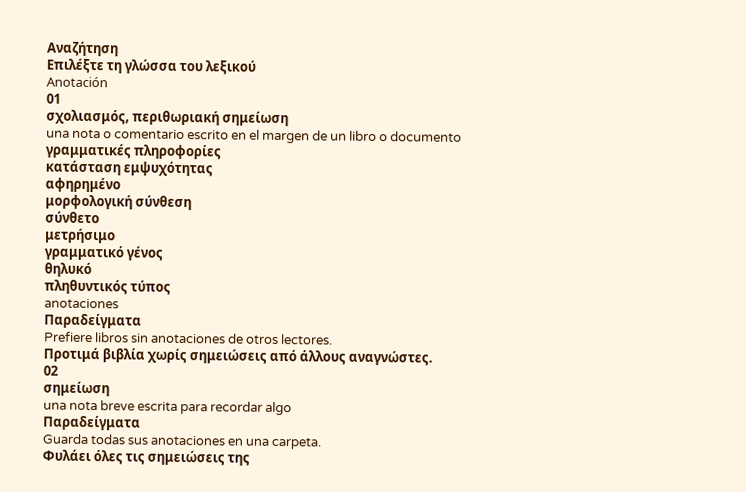Αναζήτηση
Επιλέξτε τη γλώσσα του λεξικού
Anotación
01
σχολιασμός, περιθωριακή σημείωση
una nota o comentario escrito en el margen de un libro o documento
γραμματικές πληροφορίες
κατάσταση εμψυχότητας
αφηρημένο
μορφολογική σύνθεση
σύνθετο
μετρήσιμο
γραμματικό γένος
θηλυκό
πληθυντικός τύπος
anotaciones
Παραδείγματα
Prefiere libros sin anotaciones de otros lectores.
Προτιμά βιβλία χωρίς σημειώσεις από άλλους αναγνώστες.
02
σημείωση
una nota breve escrita para recordar algo
Παραδείγματα
Guarda todas sus anotaciones en una carpeta.
Φυλάει όλες τις σημειώσεις της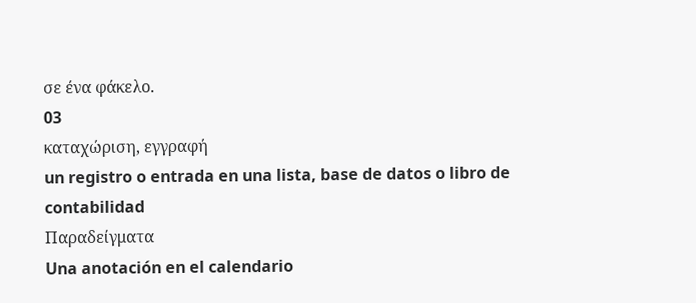σε ένα φάκελο.
03
καταχώριση, εγγραφή
un registro o entrada en una lista, base de datos o libro de contabilidad
Παραδείγματα
Una anotación en el calendario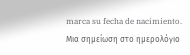marca su fecha de nacimiento.
Μια σημείωση στο ημερολόγιο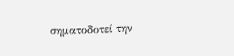σηματοδοτεί την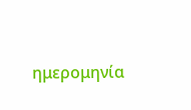ημερομηνία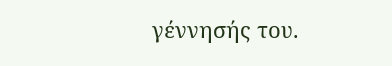γέννησής του.